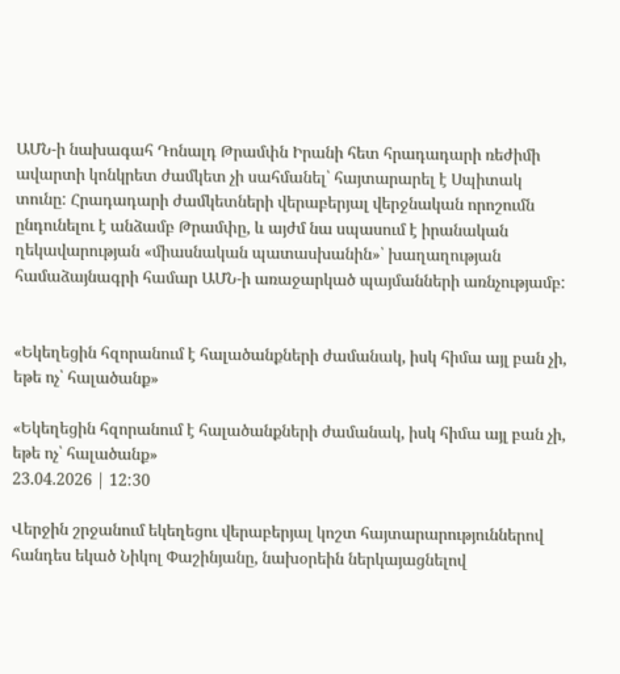ԱՄՆ-ի նախագահ Դոնալդ Թրամփն Իրանի հետ հրադադարի ռեժիմի ավարտի կոնկրետ ժամկետ չի սահմանել՝ հայտարարել է Սպիտակ տունը: Հրադադարի ժամկետների վերաբերյալ վերջնական որոշումն ընդունելու է անձամբ Թրամփը, և այժմ նա սպասում է իրանական ղեկավարության «միասնական պատասխանին»՝ խաղաղության համաձայնագրի համար ԱՄՆ-ի առաջարկած պայմանների առնչությամբ:


«Եկեղեցին հզորանում է հալածանքների ժամանակ, իսկ հիմա այլ բան չի, եթե ոչ՝ հալածանք»

«Եկեղեցին հզորանում է հալածանքների ժամանակ, իսկ հիմա այլ բան չի, եթե ոչ՝ հալածանք»
23.04.2026 | 12:30

Վերջին շրջանում եկեղեցու վերաբերյալ կոշտ հայտարարություններով հանդես եկած Նիկոլ Փաշինյանը, նախօրեին ներկայացնելով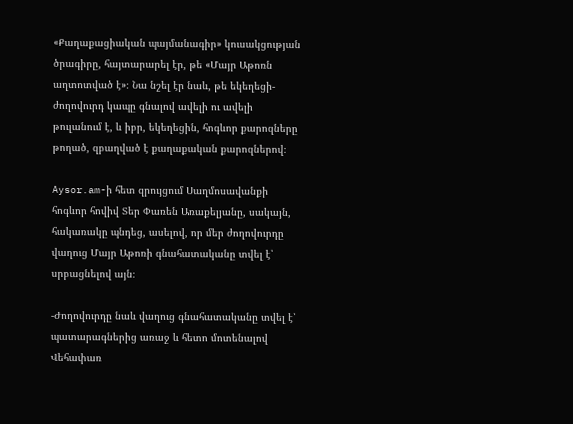«Քաղաքացիական պայմանագիր» կուսակցության ծրագիրը, հայտարարել էր, թե «Մայր Աթոռն աղտոտված է»։ Նա նշել էր նաև, թե եկեղեցի-ժողովուրդ կապը գնալով ավելի ու ավելի թուլանում է, և իբր, եկեղեցին, հոգևոր քարոզները թողած, զբաղված է քաղաքական քարոզներով։

Aysor.am-ի հետ զրույցում Սաղմոսավանքի հոգևոր հովիվ Տեր Փառեն Առաքելյանը, սակայն, հակառակը պնդեց, ասելով, որ մեր ժողովուրդը վաղուց Մայր Աթոռի գնահատականը տվել է՝ սրբացնելով այն։

-Ժողովուրդը նաև վաղուց գնահատականը տվել է՝ պատարագներից առաջ և հետո մոտենալով Վեհափառ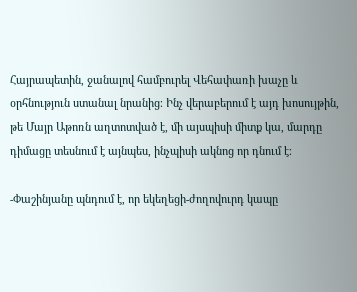Հայրապետին, ջանալով համբուրել Վեհափառի խաչը և օրհնություն ստանալ նրանից։ Ինչ վերաբերում է այդ խոսույթին, թե Մայր Աթոռն աղտոտված է, մի այսպիսի միտք կա, մարդը դիմացը տեսնում է այնպես, ինչպիսի ակնոց որ դնում է։

-Փաշինյանը պնդում է, որ եկեղեցի-ժողովուրդ կապը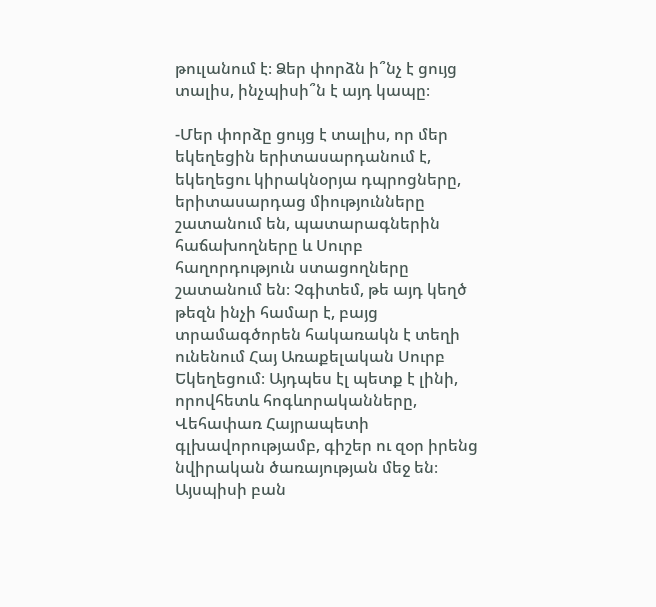թուլանում է։ Ձեր փորձն ի՞նչ է ցույց տալիս, ինչպիսի՞ն է այդ կապը։

-Մեր փորձը ցույց է տալիս, որ մեր եկեղեցին երիտասարդանում է, եկեղեցու կիրակնօրյա դպրոցները, երիտասարդաց միությունները շատանում են, պատարագներին հաճախողները և Սուրբ հաղորդություն ստացողները շատանում են։ Չգիտեմ, թե այդ կեղծ թեզն ինչի համար է, բայց տրամագծորեն հակառակն է տեղի ունենում Հայ Առաքելական Սուրբ Եկեղեցում։ Այդպես էլ պետք է լինի, որովհետև հոգևորականները, Վեհափառ Հայրապետի գլխավորությամբ, գիշեր ու զօր իրենց նվիրական ծառայության մեջ են։ Այսպիսի բան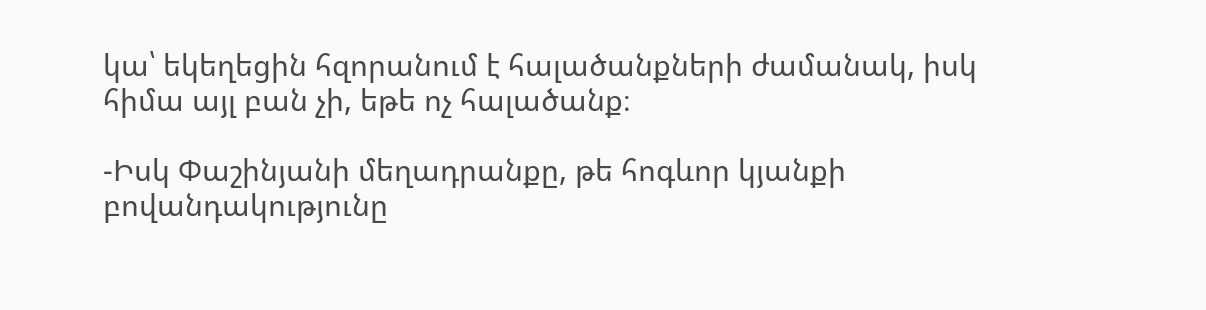կա՝ եկեղեցին հզորանում է հալածանքների ժամանակ, իսկ հիմա այլ բան չի, եթե ոչ հալածանք։

-Իսկ Փաշինյանի մեղադրանքը, թե հոգևոր կյանքի բովանդակությունը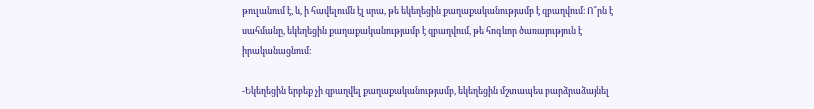թուլանում է, և, ի հավելումն էլ սրա, թե եկեղեցին քաղաքականությամբ է զբաղվում։ Ո՞րն է սահմանը, եկեղեցին քաղաքականությամբ է զբաղվում, թե հոգևոր ծառայություն է իրականացնում։

-Եկեղեցին երբեք չի զբաղվել քաղաքականությամբ, եկեղեցին մշտապես բարձրաձայնել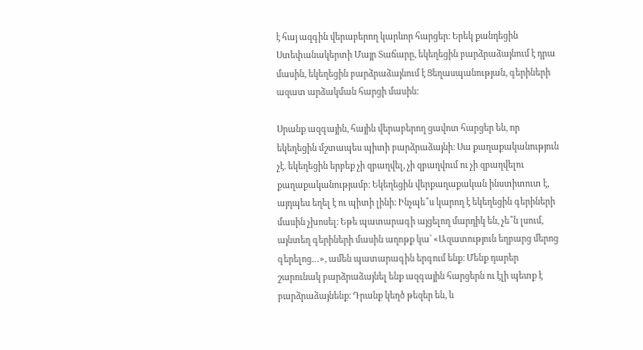է հայ ազգին վերաբերող կարևոր հարցեր։ Երեկ քանդեցին Ստեփանակերտի Մայր Տաճարը, եկեղեցին բարձրաձայնում է դրա մասին, եկեղեցին բարձրաձայնում է Ցեղասպանության, գերիների ազատ արձակման հարցի մասին։

Սրանք ազգային, հային վերաբերող ցավոտ հարցեր են, որ եկեղեցին մշտապես պիտի բարձրաձայնի։ Սա քաղաքականություն չէ. եկեղեցին երբեք չի զբաղվել, չի զբաղվում ու չի զբաղվելու քաղաքականությամբ։ Եկեղեցին վերքաղաքական ինստիտուտ է, այդպես եղել է ու պիտի լինի։ Ինչպե՞ս կարող է եկեղեցին գերիների մասին չխոսել։ Եթե պատարագի այցելող մարդիկ են, չե՞ն լսում, այնտեղ գերիների մասին աղոթք կա՝ «Ազատություն եղբարց մերոց գերելոց…», ամեն պատարագին երգում ենք։ Մենք դարեր շարունակ բարձրաձայնել ենք ազգային հարցերն ու էլի պետք է բարձրաձայնենք։ Դրանք կեղծ թեզեր են, և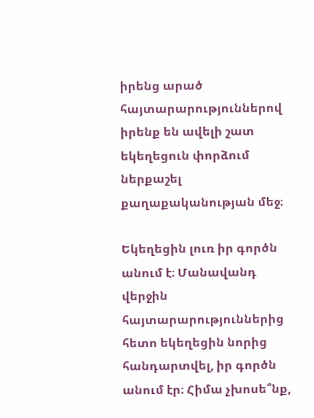իրենց արած հայտարարություններով իրենք են ավելի շատ եկեղեցուն փորձում ներքաշել քաղաքականության մեջ։

Եկեղեցին լուռ իր գործն անում է։ Մանավանդ վերջին հայտարարություններից հետո եկեղեցին նորից հանդարտվել, իր գործն անում էր։ Հիմա չխոսե՞նք,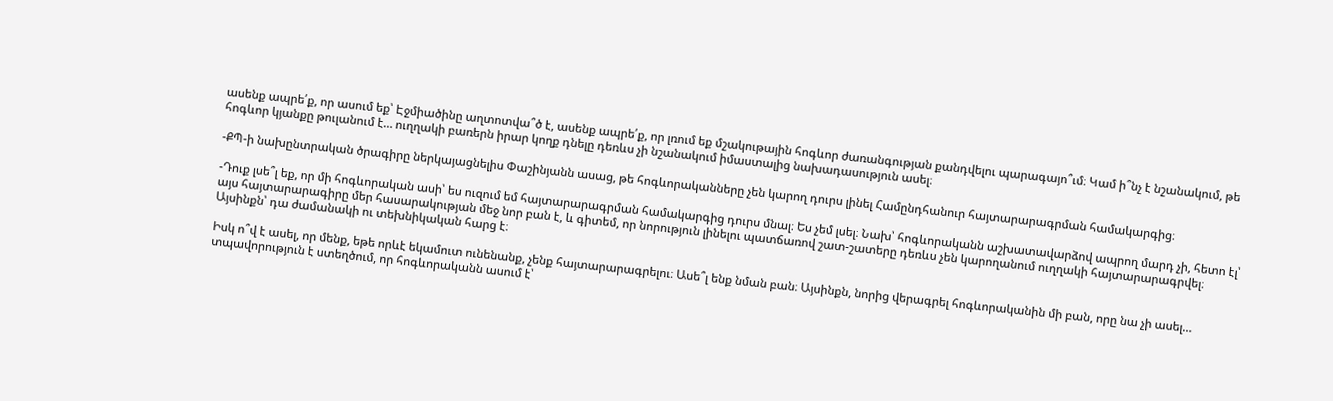ասենք ապրե՛ք, որ ասում եք՝ Էջմիածինը աղտոտվա՞ծ է, ասենք ապրե՛ք, որ լռում եք մշակութային հոգևոր ժառանգության քանդվելու պարագայո՞ւմ։ Կամ ի՞նչ է նշանակում, թե հոգևոր կյանքը թուլանում է… ուղղակի բառերն իրար կողք դնելը դեռևս չի նշանակում իմաստալից նախադասություն ասել։

-ՔՊ-ի նախընտրական ծրագիրը ներկայացնելիս Փաշինյանն ասաց, թե հոգևորականները չեն կարող դուրս լինել Համընդհանուր հայտարարագրման համակարգից։

-Դուք լսե՞լ եք, որ մի հոգևորական ասի՝ ես ուզում եմ հայտարարագրման համակարգից դուրս մնալ։ Ես չեմ լսել։ Նախ՝ հոգևորականն աշխատավարձով ապրող մարդ չի, հետո էլ՝ այս հայտարարագիրը մեր հասարակության մեջ նոր բան է, և գիտեմ, որ նորություն լինելու պատճառով շատ-շատերը դեռևս չեն կարողանում ուղղակի հայտարարագրվել։ Այսինքն՝ դա ժամանակի ու տեխնիկական հարց է։

Իսկ ո՞վ է ասել, որ մենք, եթե որևէ եկամուտ ունենանք, չենք հայտարարագրելու։ Ասե՞լ ենք նման բան։ Այսինքն, նորից վերագրել հոգևորականին մի բան, որը նա չի ասել… տպավորություն է ստեղծում, որ հոգևորականն ասում է՝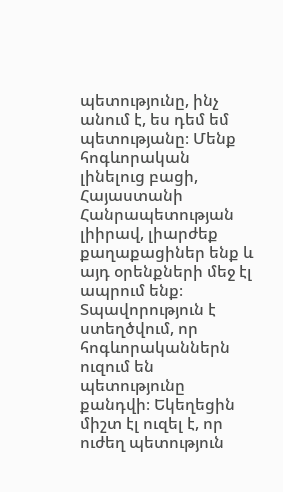պետությունը, ինչ անում է, ես դեմ եմ պետությանը։ Մենք հոգևորական լինելուց բացի, Հայաստանի Հանրապետության լիիրավ, լիարժեք քաղաքացիներ ենք և այդ օրենքների մեջ էլ ապրում ենք։ Տպավորություն է ստեղծվում, որ հոգևորականներն ուզում են պետությունը քանդվի։ Եկեղեցին միշտ էլ ուզել է, որ ուժեղ պետություն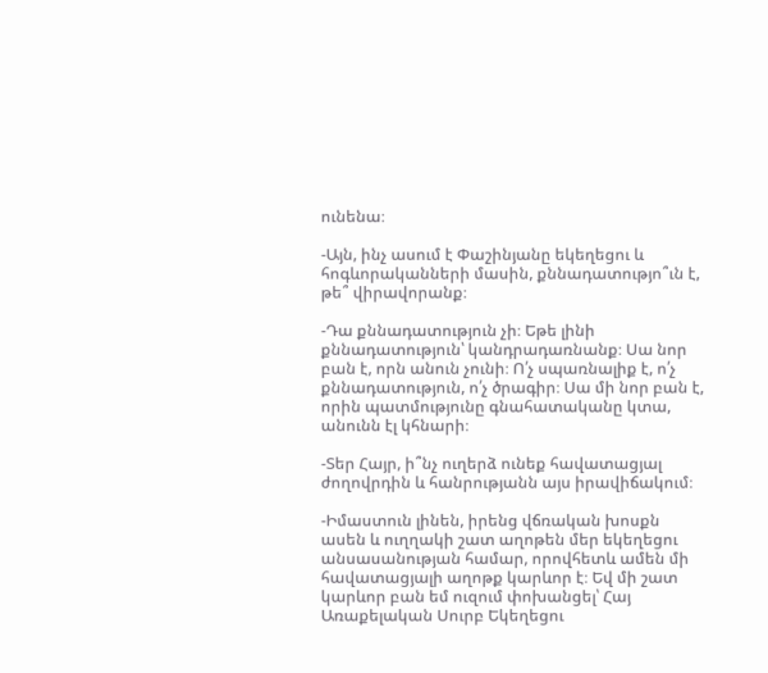ունենա։

-Այն, ինչ ասում է Փաշինյանը եկեղեցու և հոգևորականների մասին, քննադատությո՞ւն է, թե՞ վիրավորանք։

-Դա քննադատություն չի։ Եթե լինի քննադատություն՝ կանդրադառնանք։ Սա նոր բան է, որն անուն չունի։ Ո՛չ սպառնալիք է, ո՛չ քննադատություն, ո՛չ ծրագիր։ Սա մի նոր բան է, որին պատմությունը գնահատականը կտա, անունն էլ կհնարի։

-Տեր Հայր, ի՞նչ ուղերձ ունեք հավատացյալ ժողովրդին և հանրությանն այս իրավիճակում։

-Իմաստուն լինեն, իրենց վճռական խոսքն ասեն և ուղղակի շատ աղոթեն մեր եկեղեցու անսասանության համար, որովհետև ամեն մի հավատացյալի աղոթք կարևոր է։ Եվ մի շատ կարևոր բան եմ ուզում փոխանցել՝ Հայ Առաքելական Սուրբ Եկեղեցու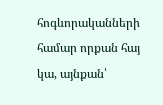հոգևորականների համար որքան հայ կա, այնքան՝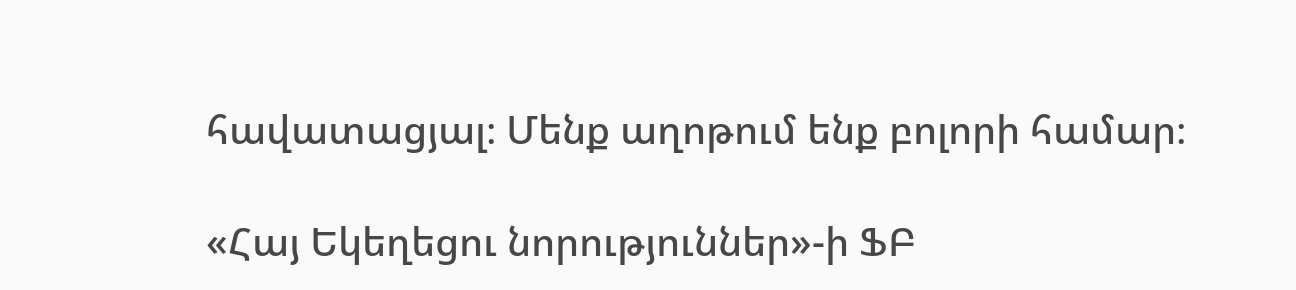հավատացյալ։ Մենք աղոթում ենք բոլորի համար։

«Հայ Եկեղեցու նորություններ»-ի ՖԲ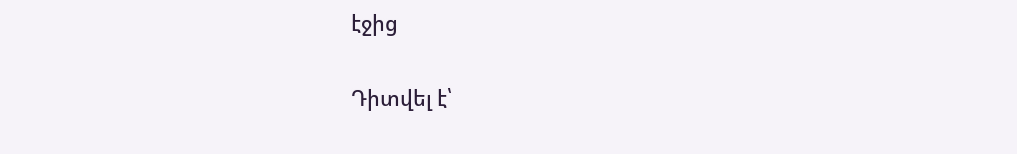էջից

Դիտվել է՝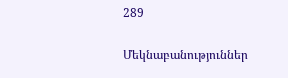289

Մեկնաբանություններ